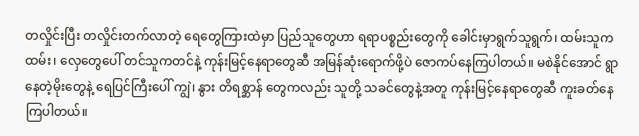တလှိုင်းပြီး တလှိုင်းတက်လာတဲ့ ရေတွေကြားထဲမှာ ပြည်သူတွေဟာ ရရာပစ္စည်းတွေကို ခေါင်းမှာရွက်သူရွက်၊ ထမ်းသူက ထမ်း၊ လှေတွေပေါ် တင်သူကတင်နဲ့ ကုန်းမြင့်နေရာတွေဆီ အမြန်ဆုံးရောက်ဖို့ပဲ ဇောကပ်နေကြပါတယ်။ မစဲနိုင်အောင် ရွာနေတဲ့မိုးတွေနဲ့ ရေပြင်ကြီးပေါ် ကျွဲ၊ နွား တိရစ္ဆာန် တွေကလည်း သူတို့ သခင်တွေနဲ့အတူ ကုန်းမြင့်နေရာတွေဆီ ကူးခတ်နေကြပါတယ်။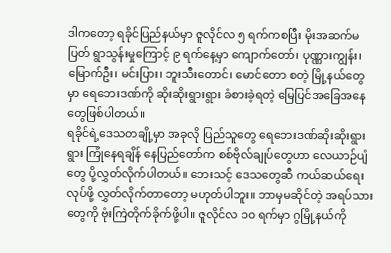ဒါကတော့ ရခိုင်ပြည်နယ်မှာ ဇူလိုင်လ ၅ ရက်ကစပြီး မိုးအဆက်မပြတ် ရွာသွန်းမှုကြောင့် ၉ ရက်နေ့မှာ ကျောက်တော်၊ ပုဏ္ဏားကျွန်း၊ မြောက်ဦး၊ မင်းပြား၊ ဘူးသီးတောင်၊ မောင်တော စတဲ့ မြို့နယ်တွေမှာ ရေဘေးဒဏ်ကို ဆိုးဆိုးရွားရွား ခံစားခဲ့ရတဲ့ မြေပြင်အခြေအနေတွေဖြစ်ပါတယ်။
ရခိုင်ရဲ့ဒေသတချို့မှာ အခုလို ပြည်သူတွေ ရေဘေးဒဏ်ဆိုးဆိုးရွားရွား ကြုံနေရချိန် နေပြည်တော်က စစ်ဗိုလ်ချုပ်တွေဟာ လေယာဉ်ပျံတွေ ပို့လွှတ်လိုက်ပါတယ်။ ဘေးသင့် ဒေသတွေဆီ ကယ်ဆယ်ရေးလုပ်ဖို့ လွှတ်လိုက်တာတော့ မဟုတ်ပါဘူး။ ဘာမှမဆိုင်တဲ့ အရပ်သားတွေကို ဗုံးကြဲတိုက်ခိုက်ဖို့ပါ။ ဇူလိုင်လ ၁၀ ရက်မှာ ဂွမြို့နယ်ကို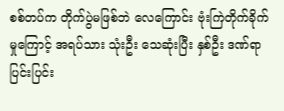စစ်တပ်က တိုက်ပွဲမဖြစ်ဘဲ လေကြောင်း ဗုံးကြဲတိုက်ခိုက်မှုကြောင့် အရပ်သား သုံးဦး သေဆုံးပြီး နှစ်ဦး ဒဏ်ရာ ပြင်းပြင်း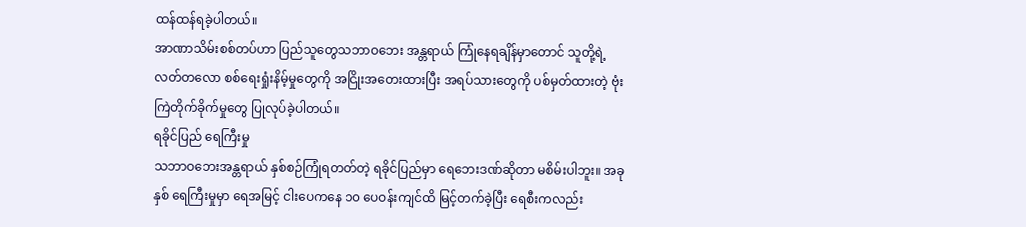ထန်ထန်ရခဲ့ပါတယ်။
အာဏာသိမ်းစစ်တပ်ဟာ ပြည်သူတွေသဘာဝဘေး အန္တရာယ် ကြုံနေရချိန်မှာတောင် သူတို့ရဲ့ လတ်တလော စစ်ရေးရှုံးနိမ့်မှုတွေကို အငြိုးအတေးထားပြီး အရပ်သားတွေကို ပစ်မှတ်ထားတဲ့ ဗုံးကြဲတိုက်ခိုက်မှုတွေ ပြုလုပ်ခဲ့ပါတယ်။
ရခိုင်ပြည် ရေကြီးမှု
သဘာဝဘေးအန္တရာယ် နှစ်စဉ်ကြုံရတတ်တဲ့ ရခိုင်ပြည်မှာ ရေဘေးဒဏ်ဆိုတာ မစိမ်းပါဘူး။ အခုနှစ် ရေကြီးမှုမှာ ရေအမြင့် ငါးပေကနေ ၁၀ ပေဝန်းကျင်ထိ မြင့်တက်ခဲ့ပြီး ရေစီးကလည်း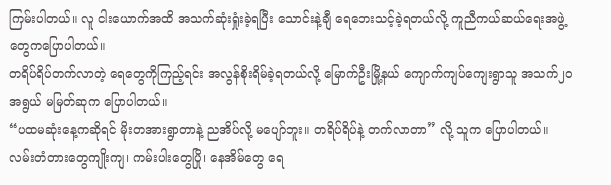ကြမ်းပါတယ်။ လူ ငါးယောက်အထိ အသက်ဆုံးရှုံးခဲ့ရပြီး သောင်းနဲ့ချီ ရေဘေးသင့်ခဲ့ရတယ်လို့ ကူညီကယ်ဆယ်ရေးအဖွဲ့ တွေကပြောပါတယ်။
တရိပ်ရိပ်တက်လာတဲ့ ရေတွေကိုကြည့်ရင်း အလွန်စိုးရိမ်ခဲ့ရတယ်လို့ မြောက်ဦးမြို့နယ် ကျောက်ကျပ်ကျေးရွာသူ အသက်၂၀ အရွယ် မမြတ်ဆုက ပြောပါတယ်။
“ပထမဆုံးနေ့ကဆိုရင် မိုးတအားရွာတာနဲ့ ညအိပ်လို့ မပျော်ဘူး။ တရိပ်ရိပ်နဲ့ တက်လာတာ” လို့ သူက ပြောပါတယ်။
လမ်းတံတားတွေကျိုးကျ၊ ကမ်းပါးတွေပြို၊ နေအိမ်တွေ ရေ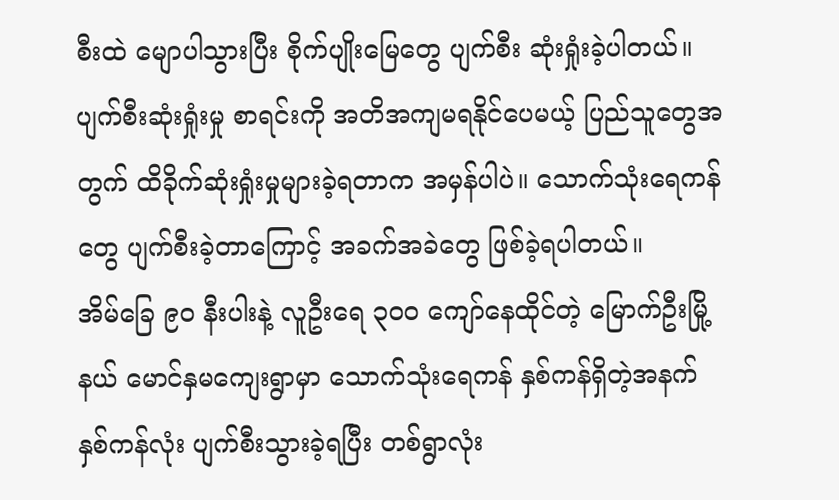စီးထဲ မျောပါသွားပြီး စိုက်ပျိုးမြေတွေ ပျက်စီး ဆုံးရှုံးခဲ့ပါတယ်။ ပျက်စီးဆုံးရှုံးမှု စာရင်းကို အတိအကျမရနိုင်ပေမယ့် ပြည်သူတွေအတွက် ထိခိုက်ဆုံးရှုံးမှုများခဲ့ရတာက အမှန်ပါပဲ။ သောက်သုံးရေကန်တွေ ပျက်စီးခဲ့တာကြောင့် အခက်အခဲတွေ ဖြစ်ခဲ့ရပါတယ်။
အိမ်ခြေ ၉၀ နီးပါးနဲ့ လူဦးရေ ၃၀၀ ကျော်နေထိုင်တဲ့ မြောက်ဦးမြို့နယ် မောင်နှမကျေးရွာမှာ သောက်သုံးရေကန် နှစ်ကန်ရှိတဲ့အနက် နှစ်ကန်လုံး ပျက်စီးသွားခဲ့ရပြီး တစ်ရွာလုံး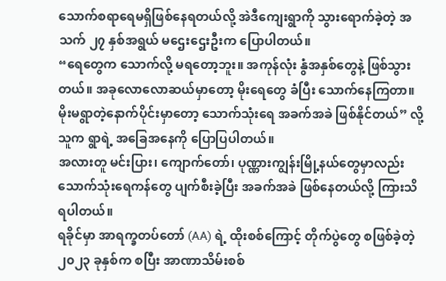သောက်စရာရေမရှိဖြစ်နေရတယ်လို့ အဲဒီကျေးရွာကို သွားရောက်ခဲ့တဲ့ အသက် ၂၇ နှစ်အရွယ် မဌေးဌေးဦးက ပြောပါတယ်။
“ရေတွေက သောက်လို့ မရတော့ဘူး။ အကုန်လုံး နွံအနှစ်တွေနဲ့ ဖြစ်သွားတယ်။ အခုလောလောဆယ်မှာတော့ မိုးရေတွေ ခံပြီး သောက်နေကြတာ။ မိုးမရွာတဲ့နောက်ပိုင်းမှာတော့ သောက်သုံးရေ အခက်အခဲ ဖြစ်နိုင်တယ်” လို့ သူက ရွာရဲ့ အခြေအနေကို ပြောပြပါတယ်။
အလားတူ မင်းပြား၊ ကျောက်တော်၊ ပုဏ္ဏားကျွန်းမြို့နယ်တွေမှာလည်း သောက်သုံးရေကန်တွေ ပျက်စီးခဲ့ပြီး အခက်အခဲ ဖြစ်နေတယ်လို့ ကြားသိရပါတယ်။
ရခိုင်မှာ အာရက္ခတပ်တော် (AA) ရဲ့ ထိုးစစ်ကြောင့် တိုက်ပွဲတွေ စဖြစ်ခဲ့တဲ့ ၂၀၂၃ ခုနှစ်က စပြီး အာဏာသိမ်းစစ်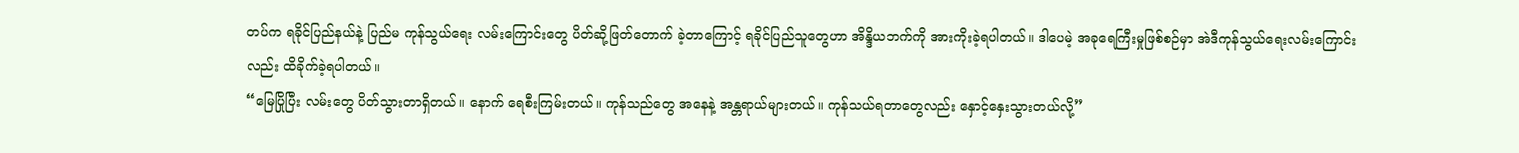တပ်က ရခိုင်ပြည်နယ်နဲ့ ပြည်မ ကုန်သွယ်ရေး လမ်းကြောင်းတွေ ပိတ်ဆို့ဖြတ်တောက် ခဲ့တာကြောင့် ရခိုင်ပြည်သူတွေဟာ အိန္ဒိယဘက်ကို အားကိုးခဲ့ရပါတယ်။ ဒါပေမဲ့ အခုရေကြီးမှုဖြစ်စဉ်မှာ အဲဒီကုန်သွယ်ရေးလမ်းကြောင်းလည်း ထိခိုက်ခဲ့ရပါတယ်။
“မြေပြိုပြီး လမ်းတွေ ပိတ်သွားတာရှိတယ်။ နောက် ရေစီးကြမ်းတယ်။ ကုန်သည်တွေ အနေနဲ့ အန္တရာယ်များတယ်။ ကုန်သယ်ရတာတွေလည်း နှောင့်နှေးသွားတယ်လို့”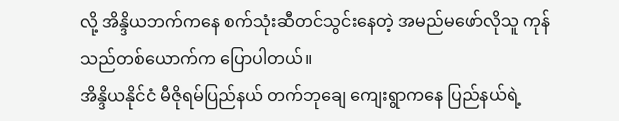လို့ အိန္ဒိယဘက်ကနေ စက်သုံးဆီတင်သွင်းနေတဲ့ အမည်မဖော်လိုသူ ကုန်သည်တစ်ယောက်က ပြောပါတယ်။
အိန္ဒိယနိုင်ငံ မီဇိုရမ်ပြည်နယ် တက်ဘုချေ ကျေးရွာကနေ ပြည်နယ်ရဲ့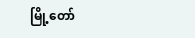မြို့တော်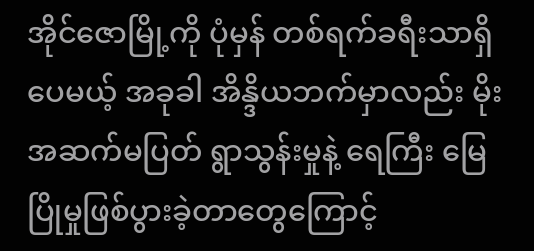အိုင်ဇောမြို့ကို ပုံမှန် တစ်ရက်ခရီးသာရှိပေမယ့် အခုခါ အိန္ဒိယဘက်မှာလည်း မိုးအဆက်မပြတ် ရွာသွန်းမှုနဲ့ ရေကြီး မြေပြိုမှုဖြစ်ပွားခဲ့တာတွေကြောင့်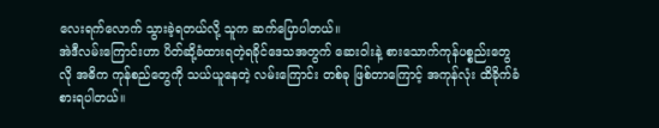လေးရက်လောက် သွားခဲ့ရတယ်လို့ သူက ဆက်ပြောပါတယ်။
အဲဒီလမ်းကြောင်းဟာ ပိတ်ဆို့ခံထားရတဲ့ရခိုင်ဒေသအတွက် ဆေးဝါးနဲ့ စားသောက်ကုန်ပစ္စည်းတွေလို အဓိက ကုန်စည်တွေကို သယ်ယူနေတဲ့ လမ်းကြောင်း တစ်ခု ဖြစ်တာကြောင့် အကုန်လုံး ထိခိုက်ခံစားရပါတယ်။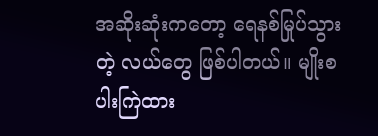အဆိုးဆုံးကတော့ ရေနစ်မြုပ်သွားတဲ့ လယ်တွေ ဖြစ်ပါတယ်။ မျိုးစပါးကြဲထား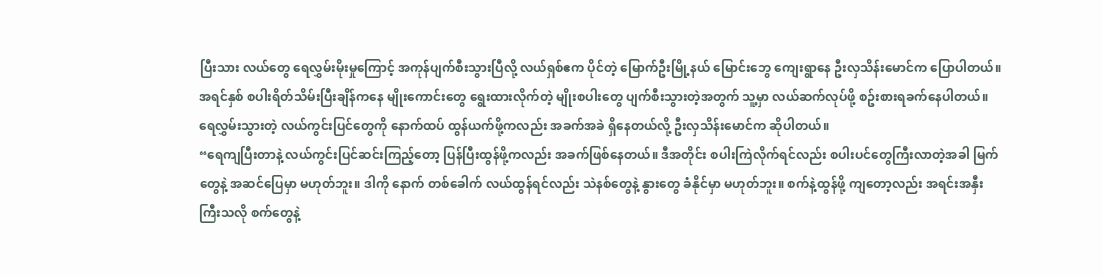ပြီးသား လယ်တွေ ရေလွှမ်းမိုးမှုကြောင့် အကုန်ပျက်စီးသွားပြီလို့ လယ်ရှစ်ဧက ပိုင်တဲ့ မြောက်ဦးမြို့နယ် မြောင်းဘွေ ကျေးရွာနေ ဦးလှသိန်းမောင်က ပြောပါတယ်။
အရင်နှစ် စပါးရိတ်သိမ်းပြီးချိန်ကနေ မျိုးကောင်းတွေ ရွေးထားလိုက်တဲ့ မျိုးစပါးတွေ ပျက်စီးသွားတဲ့အတွက် သူ့မှာ လယ်ဆက်လုပ်ဖို့ စဥ်းစားရခက်နေပါတယ်။ ရေလွှမ်းသွားတဲ့ လယ်ကွင်းပြင်တွေကို နောက်ထပ် ထွန်ယက်ဖို့ကလည်း အခက်အခဲ ရှိနေတယ်လို့ ဦးလှသိန်းမောင်က ဆိုပါတယ်။
“ရေကျပြီးတာနဲ့ လယ်ကွင်းပြင်ဆင်းကြည့်တော့ ပြန်ပြီးထွန်ဖို့ကလည်း အခက်ဖြစ်နေတယ်။ ဒီအတိုင်း စပါးကြဲလိုက်ရင်လည်း စပါးပင်တွေကြီးလာတဲ့အခါ မြက်တွေနဲ့ အဆင်ပြေမှာ မဟုတ်ဘူး။ ဒါကို နောက် တစ်ခေါက် လယ်ထွန်ရင်လည်း သဲနစ်တွေနဲ့ နွားတွေ ခံနိုင်မှာ မဟုတ်ဘူး။ စက်နဲ့ထွန်ဖို့ ကျတော့လည်း အရင်းအနှီးကြီးသလို စက်တွေနဲ့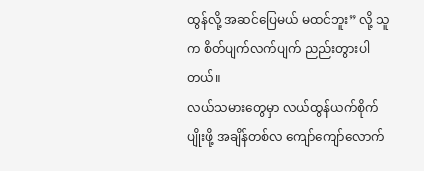ထွန်လို့ အဆင်ပြေမယ် မထင်ဘူး” လို့ သူက စိတ်ပျက်လက်ပျက် ညည်းတွားပါတယ်။
လယ်သမားတွေမှာ လယ်ထွန်ယက်စိုက်ပျိုးဖို့ အချိန်တစ်လ ကျော်ကျော်လောက်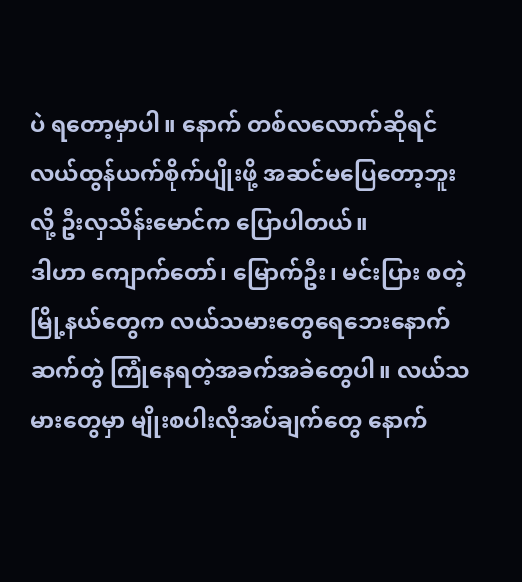ပဲ ရတော့မှာပါ။ နောက် တစ်လလောက်ဆိုရင် လယ်ထွန်ယက်စိုက်ပျိုးဖို့ အဆင်မပြေတော့ဘူးလို့ ဦးလှသိန်းမောင်က ပြောပါတယ်။
ဒါဟာ ကျောက်တော်၊ မြောက်ဦး၊ မင်းပြား စတဲ့ မြို့နယ်တွေက လယ်သမားတွေရေဘေးနောက်ဆက်တွဲ ကြုံနေရတဲ့အခက်အခဲတွေပါ။ လယ်သမားတွေမှာ မျိုးစပါးလိုအပ်ချက်တွေ နောက်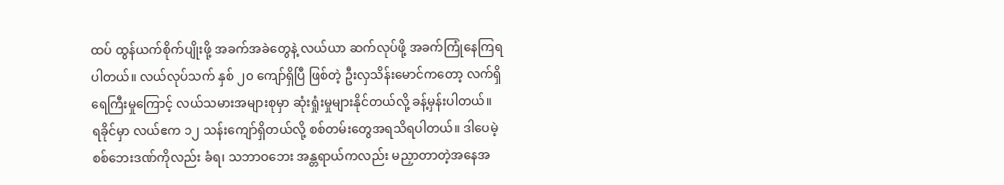ထပ် ထွန်ယက်စိုက်ပျိုးဖို့ အခက်အခဲတွေနဲ့ လယ်ယာ ဆက်လုပ်ဖို့ အခက်ကြုံနေကြရပါတယ်။ လယ်လုပ်သက် နှစ် ၂၀ ကျော်ရှိပြီ ဖြစ်တဲ့ ဦးလှသိန်းမောင်ကတော့ လက်ရှိရေကြီးမှုကြောင့် လယ်သမားအများစုမှာ ဆုံးရှုံးမှုများနိုင်တယ်လို့ ခန့်မှန်းပါတယ်။
ရခိုင်မှာ လယ်ဧက ၁၂ သန်းကျော်ရှိတယ်လို့ စစ်တမ်းတွေအရသိရပါတယ်။ ဒါပေမဲ့ စစ်ဘေးဒဏ်ကိုလည်း ခံရ၊ သဘာဝဘေး အန္တရာယ်ကလည်း မညှာတာတဲ့အနေအ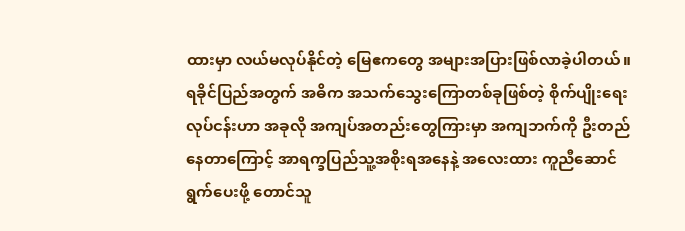ထားမှာ လယ်မလုပ်နိုင်တဲ့ မြေဧကတွေ အများအပြားဖြစ်လာခဲ့ပါတယ်။
ရခိုင်ပြည်အတွက် အဓိက အသက်သွေးကြောတစ်ခုဖြစ်တဲ့ စိုက်ပျိုးရေးလုပ်ငန်းဟာ အခုလို အကျပ်အတည်းတွေကြားမှာ အကျဘက်ကို ဦးတည်နေတာကြောင့် အာရက္ခပြည်သူ့အစိုးရအနေနဲ့ အလေးထား ကူညီဆောင်ရွက်ပေးဖို့ တောင်သူ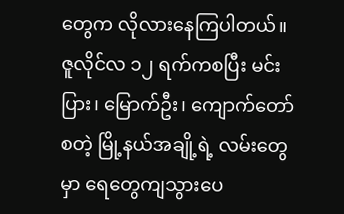တွေက လိုလားနေကြပါတယ်။
ဇူလိုင်လ ၁၂ ရက်ကစပြီး မင်းပြား၊ မြောက်ဦး၊ ကျောက်တော် စတဲ့ မြို့နယ်အချို့ရဲ့ လမ်းတွေမှာ ရေတွေကျသွားပေ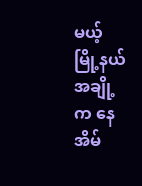မယ့် မြို့နယ်အချို့က နေအိမ်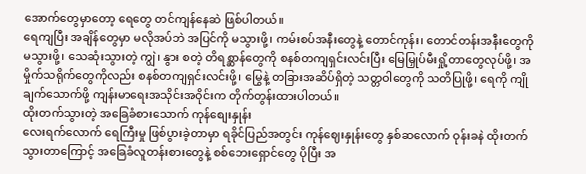အောက်တွေမှာတော့ ရေတွေ တင်ကျန်နေဆဲ ဖြစ်ပါတယ်။
ရေကျပြီး အချိန်တွေမှာ မလိုအပ်ဘဲ အပြင်ကို မသွားဖို့၊ ကမ်းစပ်အနီးတွေနဲ့ တောင်ကုန်း၊ တောင်တန်းအနီးတွေကို မသွားဖို့၊ သေဆုံးသွားတဲ့ ကျွဲ၊ နွား စတဲ့ တိရစ္ဆာန်တွေကို စနစ်တကျရှင်းလင်းပြီး မြေမြှုပ်မီးရှို့တာတွေလုပ်ဖို့၊ အမှိုက်သရိုက်တွေကိုလည်း စနစ်တကျရှင်းလင်းဖို့၊ မြွေနဲ့ တခြားအဆိပ်ရှိတဲ့ သတ္တဝါတွေကို သတိပြုဖို့၊ ရေကို ကျိုချက်သောက်ဖို့ ကျန်းမာရေးအသိုင်းအဝိုင်းက တိုက်တွန်းထားပါတယ်။
ထိုးတက်သွားတဲ့ အခြေခံစားသောက် ကုန်စျေးနှုန်း
လေးရက်လောက် ရေကြီးမှု ဖြစ်ပွားခဲ့တာမှာ ရခိုင်ပြည်အတွင်း ကုန်ဈေးနှုန်းတွေ နှစ်ဆလောက် ဝုန်းခနဲ ထိုးတက်သွားတာကြောင့် အခြေခံလူတန်းစားတွေနဲ့ စစ်ဘေးရှောင်တွေ ပိုပြီး အ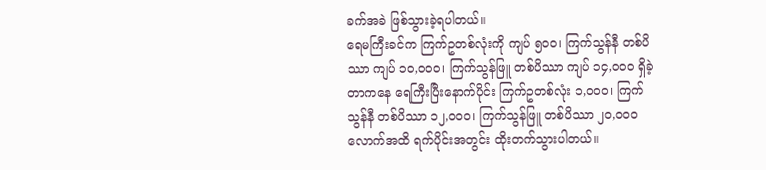ခက်အခဲ ဖြစ်သွားခဲ့ရပါတယ်။
ရေမကြီးခင်က ကြက်ဥတစ်လုံးကို ကျပ် ၅၀၀၊ ကြက်သွန်နီ တစ်ပိဿာ ကျပ် ၁၀,၀၀၀၊ ကြက်သွန်ဖြူ တစ်ပိဿာ ကျပ် ၁၄,၀၀၀ ရှိခဲ့တာကနေ ရေကြီးပြီးနောက်ပိုင်း ကြက်ဥတစ်လုံး ၁,၀၀၀၊ ကြက်သွန်နီ တစ်ပိဿာ ၁၂,၀၀၀၊ ကြက်သွန်ဖြူ တစ်ပိဿာ ၂၀,၀၀၀ လောက်အထိ ရက်ပိုင်းအတွင်း ထိုးတက်သွားပါတယ်။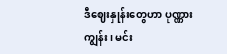ဒီဈေးနှုန်းတွေဟာ ပုဏ္ဏားကျွန်း၊ မင်း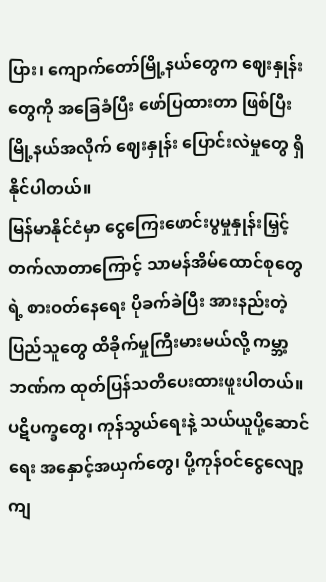ပြား၊ ကျောက်တော်မြို့နယ်တွေက ဈေးနှုန်းတွေကို အခြေခံပြီး ဖော်ပြထားတာ ဖြစ်ပြီး မြို့နယ်အလိုက် ဈေးနှုန်း ပြောင်းလဲမှုတွေ ရှိနိုင်ပါတယ်။
မြန်မာနိုင်ငံမှာ ငွေကြေးဖောင်းပွမှုနှုန်းမြှင့်တက်လာတာကြောင့် သာမန်အိမ်ထောင်စုတွေရဲ့ စားဝတ်နေရေး ပိုခက်ခဲပြီး အားနည်းတဲ့ ပြည်သူတွေ ထိခိုက်မှုကြီးမားမယ်လို့ ကမ္ဘာ့ဘဏ်က ထုတ်ပြန်သတိပေးထားဖူးပါတယ်။
ပဋိပက္ခတွေ၊ ကုန်သွယ်ရေးနဲ့ သယ်ယူပို့ဆောင်ရေး အနှောင့်အယှက်တွေ၊ ပို့ကုန်ဝင်ငွေလျော့ကျ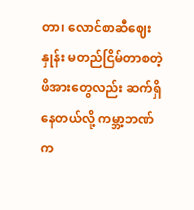တာ၊ လောင်စာဆီဈေးနှုန်း မတည်ငြိမ်တာစတဲ့ဖိအားတွေလည်း ဆက်ရှိနေတယ်လို့ ကမ္ဘာ့ဘဏ်က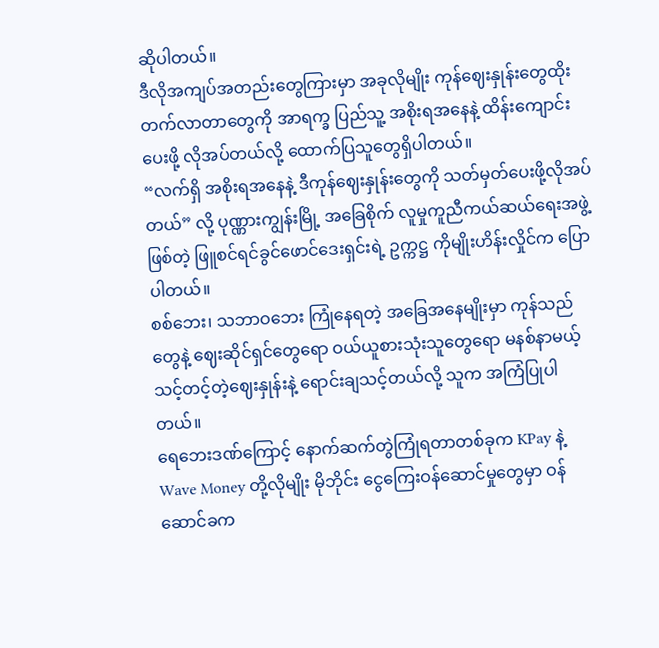ဆိုပါတယ်။
ဒီလိုအကျပ်အတည်းတွေကြားမှာ အခုလိုမျိုး ကုန်ဈေးနှုန်းတွေထိုးတက်လာတာတွေကို အာရက္ခ ပြည်သူ့ အစိုးရအနေနဲ့ ထိန်းကျောင်းပေးဖို့ လိုအပ်တယ်လို့ ထောက်ပြသူတွေရှိပါတယ်။
“လက်ရှိ အစိုးရအနေနဲ့ ဒီကုန်ဈေးနှုန်းတွေကို သတ်မှတ်ပေးဖို့လိုအပ်တယ်” လို့ ပုဏ္ဏားကျွန်းမြို့ အခြေစိုက် လူမှုကူညီကယ်ဆယ်ရေးအဖွဲ့ ဖြစ်တဲ့ ဖြူစင်ရင်ခွင်ဖောင်ဒေးရှင်းရဲ့ ဥက္ကဋ္ဌ ကိုမျိုးဟိန်းလှိုင်က ပြောပါတယ်။
စစ်ဘေး၊ သဘာဝဘေး ကြုံနေရတဲ့ အခြေအနေမျိုးမှာ ကုန်သည်တွေနဲ့ ဈေးဆိုင်ရှင်တွေရော ဝယ်ယူစားသုံးသူတွေရော မနစ်နာမယ့် သင့်တင့်တဲ့ဈေးနှုန်းနဲ့ ရောင်းချသင့်တယ်လို့ သူက အကြံပြုပါတယ်။
ရေဘေးဒဏ်ကြောင့် နောက်ဆက်တွဲကြုံရတာတစ်ခုက KPay နဲ့ Wave Money တို့လိုမျိုး မိုဘိုင်း ငွေကြေးဝန်ဆောင်မှုတွေမှာ ဝန်ဆောင်ခက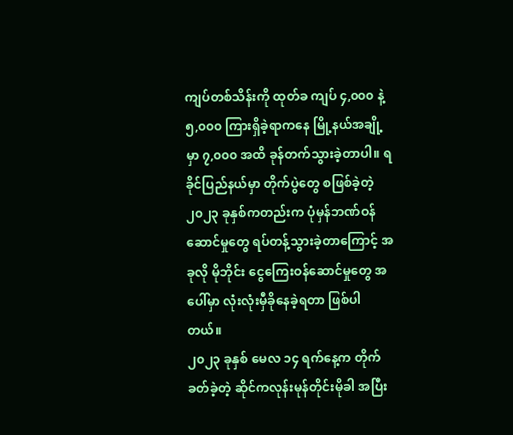ကျပ်တစ်သိန်းကို ထုတ်ခ ကျပ် ၄,၀၀၀ နဲ့ ၅,၀၀၀ ကြားရှိခဲ့ရာကနေ မြို့နယ်အချို့မှာ ၇,၀၀၀ အထိ ခုန်တက်သွားခဲ့တာပါ။ ရခိုင်ပြည်နယ်မှာ တိုက်ပွဲတွေ စဖြစ်ခဲ့တဲ့ ၂၀၂၃ ခုနှစ်ကတည်းက ပုံမှန်ဘဏ်ဝန်ဆောင်မှုတွေ ရပ်တန့်သွားခဲ့တာကြောင့် အခုလို မိုဘိုင်း ငွေကြေးဝန်ဆောင်မှုတွေ အပေါ်မှာ လုံးလုံးမှီခိုနေခဲ့ရတာ ဖြစ်ပါတယ်။
၂၀၂၃ ခုနှစ် မေလ ၁၄ ရက်နေ့က တိုက်ခတ်ခဲ့တဲ့ ဆိုင်ကလုန်းမုန်တိုင်းမိုခါ အပြီး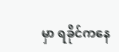မှာ ရခိုင်ကနေ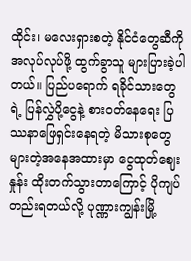ထိုင်း၊ မလေးရှားစတဲ့ နိုင်ငံတွေဆီကို အလုပ်လုပ်ဖို့ ထွက်ခွာသူ များပြားခဲ့ပါတယ်။ ပြည်ပရောက် ရခိုင်သားတွေရဲ့ ပြန်လွှဲပို့ငွေနဲ့ စားဝတ်နေရေး ပြဿနာဖြေရှင်းနေရတဲ့ မိသားစုတွေများတဲ့အနေအထားမှာ ငွေထုတ်ဈေးနှုန်း ထိုးတက်သွားတာကြောင့် ပိုကျပ်တည်းရတယ်လို့ ပုဏ္ဏားကျွန်းမြို့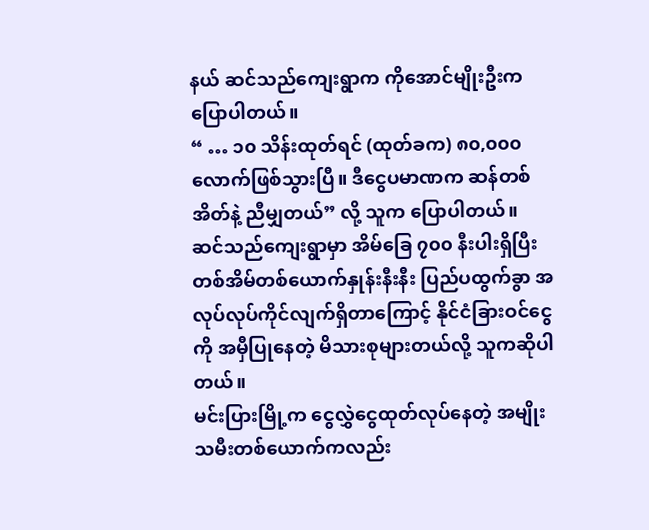နယ် ဆင်သည်ကျေးရွာက ကိုအောင်မျိုးဦးက ပြောပါတယ်။
“ … ၁၀ သိန်းထုတ်ရင် (ထုတ်ခက) ၈၀,၀၀၀ လောက်ဖြစ်သွားပြီ။ ဒီငွေပမာဏက ဆန်တစ်အိတ်နဲ့ ညီမျှတယ်” လို့ သူက ပြောပါတယ်။
ဆင်သည်ကျေးရွာမှာ အိမ်ခြေ ၇၀၀ နီးပါးရှိပြီး တစ်အိမ်တစ်ယောက်နှုန်းနီးနီး ပြည်ပထွက်ခွာ အလုပ်လုပ်ကိုင်လျက်ရှိတာကြောင့် နိုင်ငံခြားဝင်ငွေကို အမှီပြုနေတဲ့ မိသားစုများတယ်လို့ သူကဆိုပါတယ်။
မင်းပြားမြို့က ငွေလွှဲငွေထုတ်လုပ်နေတဲ့ အမျိုးသမီးတစ်ယောက်ကလည်း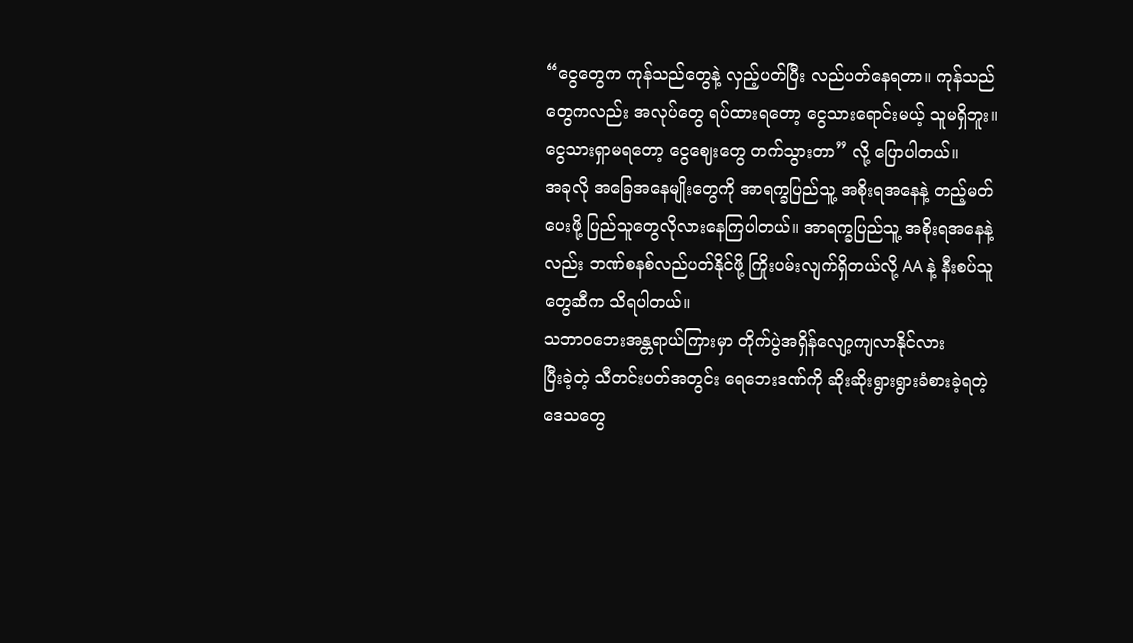“ငွေတွေက ကုန်သည်တွေနဲ့ လှည့်ပတ်ပြီး လည်ပတ်နေရတာ။ ကုန်သည်တွေကလည်း အလုပ်တွေ ရပ်ထားရတော့ ငွေသားရောင်းမယ့် သူမရှိဘူး။ ငွေသားရှာမရတော့ ငွေဈေးတွေ တက်သွားတာ” လို့ ပြောပါတယ်။
အခုလို အခြေအနေမျိုးတွေကို အာရက္ခပြည်သူ့ အစိုးရအနေနဲ့ တည့်မတ်ပေးဖို့ ပြည်သူတွေလိုလားနေကြပါတယ်။ အာရက္ခပြည်သူ့ အစိုးရအနေနဲ့လည်း ဘဏ်စနစ်လည်ပတ်နိုင်ဖို့ ကြိုးပမ်းလျက်ရှိတယ်လို့ AA နဲ့ နီးစပ်သူတွေဆီက သိရပါတယ်။
သဘာဝဘေးအန္တရာယ်ကြားမှာ တိုက်ပွဲအရှိန်လျော့ကျလာနိုင်လား
ပြီးခဲ့တဲ့ သီတင်းပတ်အတွင်း ရေဘေးဒဏ်ကို ဆိုးဆိုးရွားရွားခံစားခဲ့ရတဲ့ ဒေသတွေ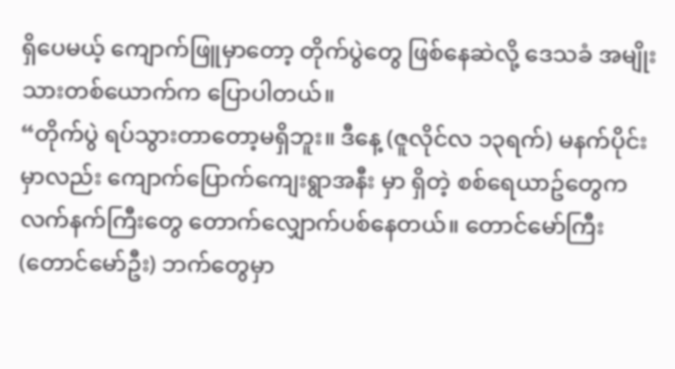ရှိပေမယ့် ကျောက်ဖြူမှာတော့ တိုက်ပွဲတွေ ဖြစ်နေဆဲလို့ ဒေသခံ အမျိုးသားတစ်ယောက်က ပြောပါတယ်။
“တိုက်ပွဲ ရပ်သွားတာတော့မရှိဘူး။ ဒီနေ့ (ဇူလိုင်လ ၁၃ရက်) မနက်ပိုင်းမှာလည်း ကျောက်ပြောက်ကျေးရွာအနီး မှာ ရှိတဲ့ စစ်ရေယာဥ်တွေက လက်နက်ကြီးတွေ တောက်လျှောက်ပစ်နေတယ်။ တောင်မော်ကြီး (တောင်မော်ဦး) ဘက်တွေမှာ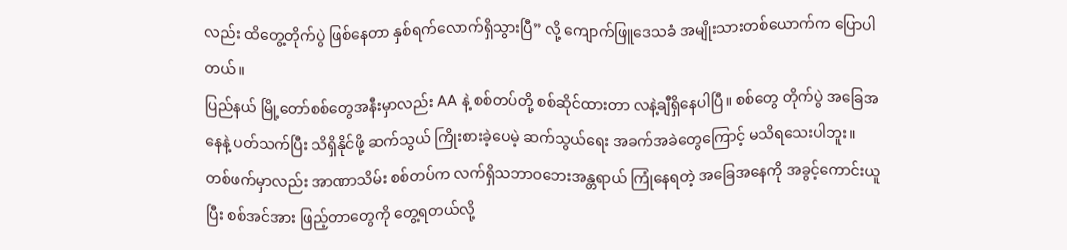လည်း ထိတွေ့တိုက်ပွဲ ဖြစ်နေတာ နှစ်ရက်လောက်ရှိသွားပြီ” လို့ ကျောက်ဖြူဒေသခံ အမျိုးသားတစ်ယောက်က ပြောပါတယ်။
ပြည်နယ် မြို့တော်စစ်တွေအနီးမှာလည်း AA နဲ့ စစ်တပ်တို့ စစ်ဆိုင်ထားတာ လနဲ့ချီရှိနေပါပြီ။ စစ်တွေ တိုက်ပွဲ အခြေအနေနဲ့ ပတ်သက်ပြီး သိရှိနိုင်ဖို့ ဆက်သွယ် ကြိုးစားခဲ့ပေမဲ့ ဆက်သွယ်ရေး အခက်အခဲတွေကြောင့် မသိရသေးပါဘူး။
တစ်ဖက်မှာလည်း အာဏာသိမ်း စစ်တပ်က လက်ရှိသဘာဝဘေးအန္တရာယ် ကြုံနေရတဲ့ အခြေအနေကို အခွင့်ကောင်းယူပြီး စစ်အင်အား ဖြည့်တာတွေကို တွေ့ရတယ်လို့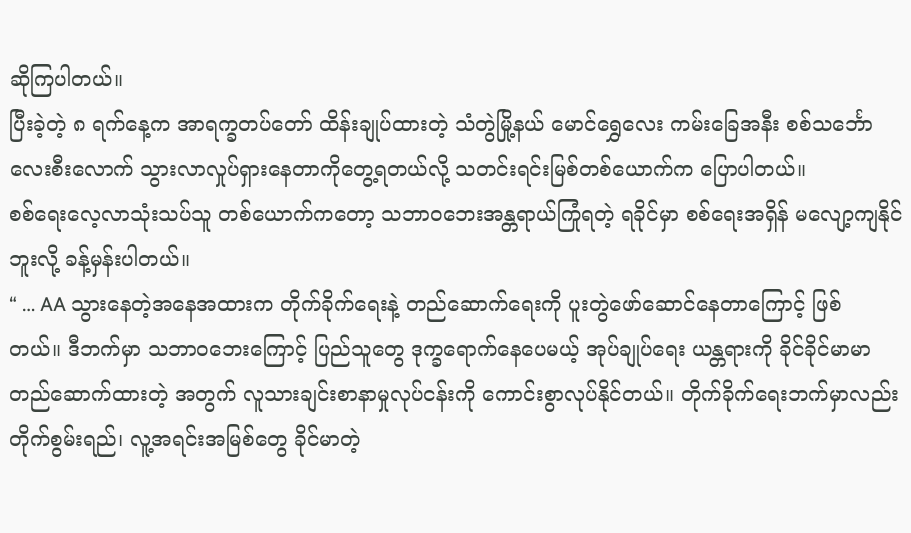ဆိုကြပါတယ်။
ပြီးခဲ့တဲ့ ၈ ရက်နေ့က အာရက္ခတပ်တော် ထိန်းချုပ်ထားတဲ့ သံတွဲမြို့နယ် မောင်ရွှေလေး ကမ်းခြေအနီး စစ်သင်္ဘော လေးစီးလောက် သွားလာလှုပ်ရှားနေတာကိုတွေ့ရတယ်လို့ သတင်းရင်းမြစ်တစ်ယောက်က ပြောပါတယ်။
စစ်ရေးလေ့လာသုံးသပ်သူ တစ်ယောက်ကတော့ သဘာဝဘေးအန္တရာယ်ကြုံရတဲ့ ရခိုင်မှာ စစ်ရေးအရှိန် မလျော့ကျနိုင်ဘူးလို့ ခန့်မှန်းပါတယ်။
“ … AA သွားနေတဲ့အနေအထားက တိုက်ခိုက်ရေးနဲ့ တည်ဆောက်ရေးကို ပူးတွဲဖော်ဆောင်နေတာကြောင့် ဖြစ်တယ်။ ဒီဘက်မှာ သဘာဝဘေးကြောင့် ပြည်သူတွေ ဒုက္ခရောက်နေပေမယ့် အုပ်ချုပ်ရေး ယန္တရားကို ခိုင်ခိုင်မာမာ တည်ဆောက်ထားတဲ့ အတွက် လူသားချင်းစာနာမှုလုပ်ငန်းကို ကောင်းစွာလုပ်နိုင်တယ်။ တိုက်ခိုက်ရေးဘက်မှာလည်း တိုက်စွမ်းရည်၊ လူ့အရင်းအမြစ်တွေ ခိုင်မာတဲ့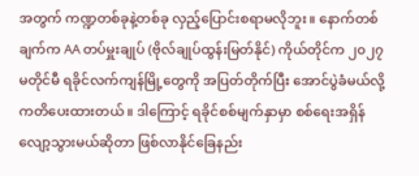အတွက် ကဏ္ဍတစ်ခုနဲ့တစ်ခု လှည့်ပြောင်းစရာမလိုဘူး။ နောက်တစ်ချက်က AA တပ်မှူးချုပ် (ဗိုလ်ချုပ်ထွန်းမြတ်နိုင်) ကိုယ်တိုင်က ၂၀၂၇ မတိုင်မီ ရခိုင်လက်ကျန်မြို့တွေကို အပြတ်တိုက်ပြီး အောင်ပွဲခံမယ်လို့ ကတိပေးထားတယ်။ ဒါကြောင့် ရခိုင်စစ်မျက်နှာမှာ စစ်ရေးအရှိန်လျော့သွားမယ်ဆိုတာ ဖြစ်လာနိုင်ခြေနည်း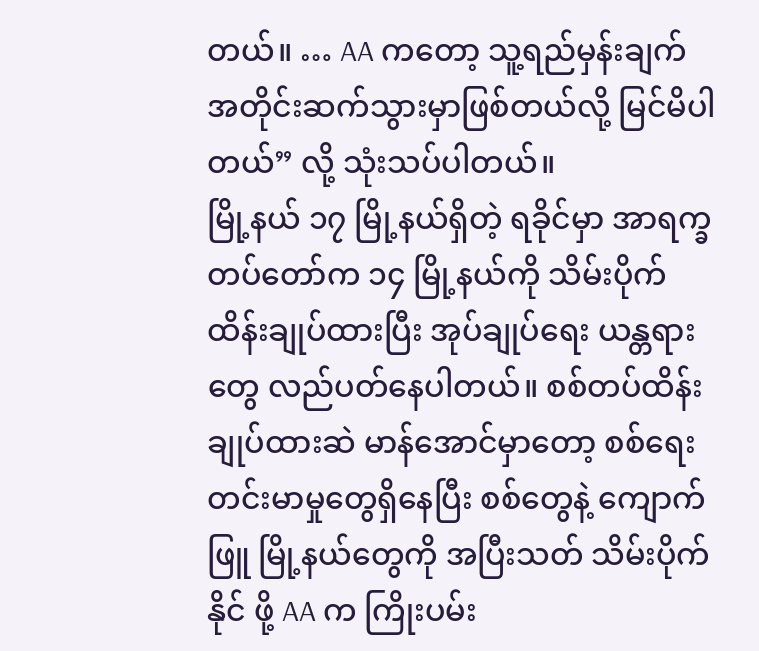တယ်။ … AA ကတော့ သူ့ရည်မှန်းချက်အတိုင်းဆက်သွားမှာဖြစ်တယ်လို့ မြင်မိပါတယ်” လို့ သုံးသပ်ပါတယ်။
မြို့နယ် ၁၇ မြို့နယ်ရှိတဲ့ ရခိုင်မှာ အာရက္ခတပ်တော်က ၁၄ မြို့နယ်ကို သိမ်းပိုက်ထိန်းချုပ်ထားပြီး အုပ်ချုပ်ရေး ယန္တရားတွေ လည်ပတ်နေပါတယ်။ စစ်တပ်ထိန်းချုပ်ထားဆဲ မာန်အောင်မှာတော့ စစ်ရေးတင်းမာမှုတွေရှိနေပြီး စစ်တွေနဲ့ ကျောက်ဖြူ မြို့နယ်တွေကို အပြီးသတ် သိမ်းပိုက်နိုင် ဖို့ AA က ကြိုးပမ်း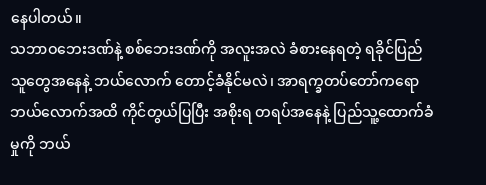နေပါတယ်။
သဘာဝဘေးဒဏ်နဲ့ စစ်ဘေးဒဏ်ကို အလူးအလဲ ခံစားနေရတဲ့ ရခိုင်ပြည်သူတွေအနေနဲ့ ဘယ်လောက် တောင့်ခံနိုင်မလဲ၊ အာရက္ခတပ်တော်ကရော ဘယ်လောက်အထိ ကိုင်တွယ်ပြပြီး အစိုးရ တရပ်အနေနဲ့ ပြည်သူ့ထောက်ခံမှုကို ဘယ်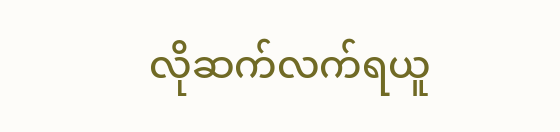လိုဆက်လက်ရယူ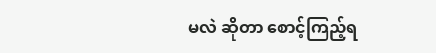မလဲ ဆိုတာ စောင့်ကြည့်ရ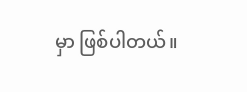မှာ ဖြစ်ပါတယ်။